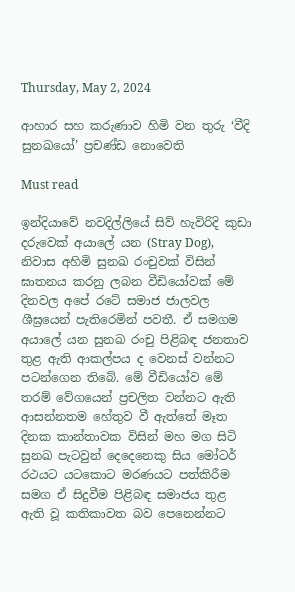Thursday, May 2, 2024

ආහාර සහ කරුණාව හිමි වන තුරු ‘වීදි සුනඛයෝ’ ප්‍රචණ්ඩ නොවෙති

Must read

ඉන්දියාවේ නවදිල්ලියේ සිව් හැවිරිදි කුඩා දරුවෙක් අයාලේ යන (Stray Dog), නිවාස අහිමි සුනඛ රංචුවක් විසින් ඝාතනය කරනු ලබන වීඩියෝවක් මේ දිනවල අපේ රටේ සමාජ ජාලවල ශීඝ්‍රයෙන් පැතිරෙමින් පවතී. ඒ සමගම අයාලේ යන සුනඛ රංචු පිළිබඳ ජනතාව තුළ ඇති ආකල්පය ද වෙනස් වන්නට පටන්ගෙන තිබේ. මේ වීඩියෝව මේ තරම් වේගයෙන් ප්‍රචලිත වන්නට ඇති ආසන්නතම හේතුව වී ඇත්තේ මෑත දිනක කාන්තාවක විසින් මහ මග සිටි සුනඛ පැටවුන් දෙදෙනෙකු සිය මෝටර් රථයට යටකොට මරණයට පත්කිරීම සමග ඒ සිදුවීම පිළිබඳ සමාජය තුළ ඇති වූ කතිකාවත බව පෙනෙන්නට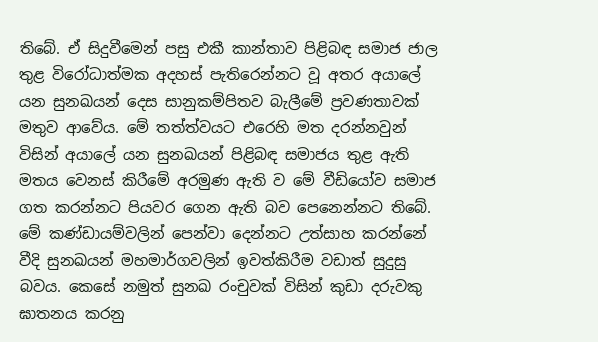තිබේ. ඒ සිදුවීමෙන් පසු එකී කාන්තාව පිළිබඳ සමාජ ජාල තුළ විරෝධාත්මක අදහස් පැතිරෙන්නට වූ අතර අයාලේ යන සුනඛයන් දෙස සානුකම්පිතව බැලීමේ ප්‍රවණතාවක් මතුව ආවේය. මේ තත්ත්වයට එරෙහි මත දරන්නවුන් විසින් අයාලේ යන සුනඛයන් පිළිබඳ සමාජය තුළ ඇති මතය වෙනස් කිරීමේ අරමුණ ඇති ව මේ වීඩියෝව සමාජ ගත කරන්නට පියවර ගෙන ඇති බව පෙනෙන්නට තිබේ. මේ කණ්ඩායම්වලින් පෙන්වා දෙන්නට උත්සාහ කරන්නේ වීදි සුනඛයන් මහමාර්ගවලින් ඉවත්කිරීම වඩාත් සුදුසු බවය. කෙසේ නමුත් සුනඛ රංචුවක් විසින් කුඩා දරුවකු ඝාතනය කරනු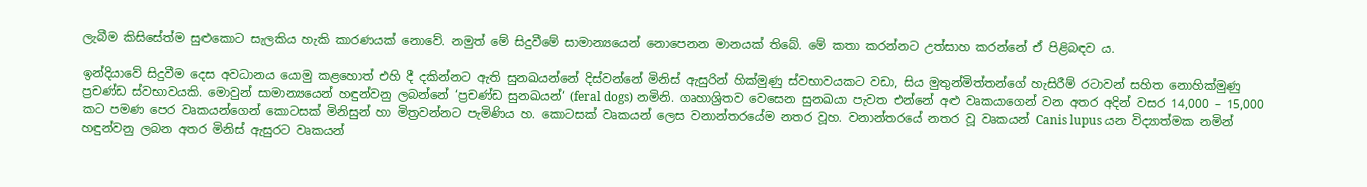ලැබීම කිසිසේත්ම සුළුකොට සැලකිය හැකි කාරණයක් නොවේ. නමුත් මේ සිදුවීමේ සාමාන්‍යයෙන් නොපෙනන මානයක් තිබේ. මේ කතා කරන්නට උත්සාහ කරන්නේ ඒ පිළිබඳව ය.

ඉන්දියාවේ සිදුවීම දෙස අවධානය යොමු කළහොත් එහි දී දකින්නට ඇති සුනඛයන්නේ දිස්වන්නේ මිනිස් ඇසුරින් හික්මුණු ස්වභාවයකට වඩා, සිය මුතුන්මිත්තන්ගේ හැසිරීම් රටාවන් සහිත නොහික්මුණු ප්‍රචණ්ඩ ස්වභාවයකි. මොවුන් සාමාන්‍යයෙන් හඳුන්වනු ලබන්නේ ‘ප්‍රචණ්ඩ සුනඛයන්‘ (feral dogs) නමිනි. ගෘහාශ්‍රිතව වෙසෙන සුනඛයා පැවත එන්නේ අළු වෘකයාගෙන් වන අතර අදින් වසර 14,000 – 15,000 කට පමණ පෙර වෘකයන්ගෙන් කොටසක් මිනිසුන් හා මිත්‍රවන්නට පැමිණිය හ. කොටසක් වෘකයන් ලෙස වනාන්තරයේම නතර වූහ. වනාන්තරයේ නතර වූ වෘකයන් Canis lupus යන විද්‍යාත්මක නමින් හඳුන්වනු ලබන අතර මිනිස් ඇසුරට වෘකයන්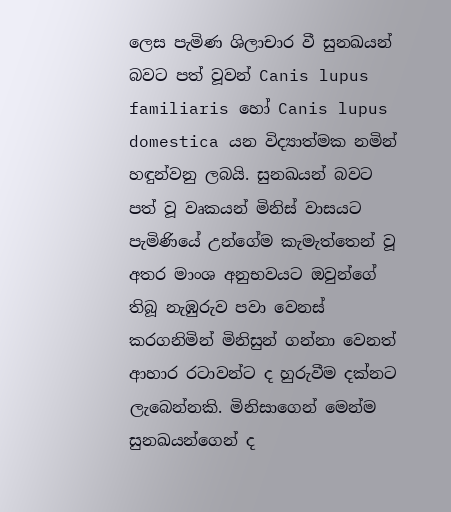ලෙස පැමිණ ශිලාචාර වී සුනඛයන් බවට පත් වූවන් Canis lupus familiaris හෝ Canis lupus domestica යන විද්‍යාත්මක නමින් හඳුන්වනු ලබයි. සුනඛයන් බවට පත් වූ වෘකයන් මිනිස් වාසයට පැමිණියේ උන්ගේම කැමැත්තෙන් වූ අතර මාංශ අනුභවයට ඔවුන්ගේ තිබූ නැඹුරුව පවා වෙනස් කරගනිමින් මිනිසුන් ගන්නා වෙනත් ආහාර රටාවන්ට ද හුරුවීම දක්නට ලැබෙන්නකි. මිනිසාගෙන් මෙන්ම සුනඛයන්ගෙන් ද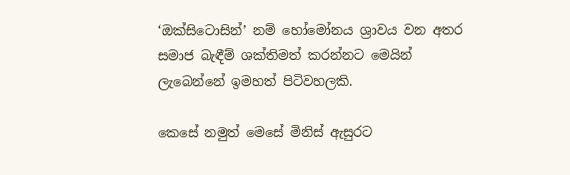‘ඔක්සිටොසින්’ නම් හෝමෝනය ශ්‍රාවය වන අතර සමාජ බැඳීම් ශක්තිමත් කරන්නට මෙයින් ලැබෙන්නේ ඉමහත් පිටිවහලකි.

කෙසේ නමුත් මෙසේ මිනිස් ඇසුරට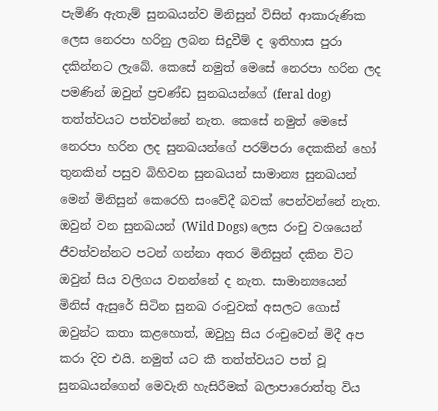පැමිණි ඇතැම් සුනඛයන්ව මිනිසුන් විසින් ආකාරුණික ලෙස නෙරපා හරිනු ලබන සිදුවීම් ද ඉතිහාස පුරා දකින්නට ලැබේ. කෙසේ නමුත් මෙසේ නෙරපා හරින ලද පමණින් ඔවුන් ප්‍රචණ්ඩ සුනඛයන්ගේ (feral dog) තත්ත්වයට පත්වන්නේ නැත. කෙසේ නමුත් මෙසේ නෙරපා හරින ලද සුනඛයන්ගේ පරම්පරා දෙකකින් හෝ තුනකින් පසුව බිහිවන සුනඛයන් සාමාන්‍ය සුනඛයන් මෙන් මිනිසුන් කෙරෙහි සංවේදී බවක් පෙන්වන්නේ නැත. ඔවුන් වන සුනඛයන් (Wild Dogs) ලෙස රංචු වශයෙන් ජීවත්වන්නට පටන් ගන්නා අතර මිනිසුන් දකින විට ඔවුන් සිය වලිගය වනන්නේ ද නැත. සාමාන්‍යයෙන් මිනිස් ඇසුරේ සිටින සුනඛ රංචුවක් අසලට ගොස් ඔවුන්ට කතා කළහොත්, ඔවුහු සිය රංචුවෙන් මිදී අප කරා දිව එයි. නමුත් යට කී තත්ත්වයට පත් වූ සුනඛයන්ගෙන් මෙවැනි හැසිරීමක් බලාපාරොත්තු විය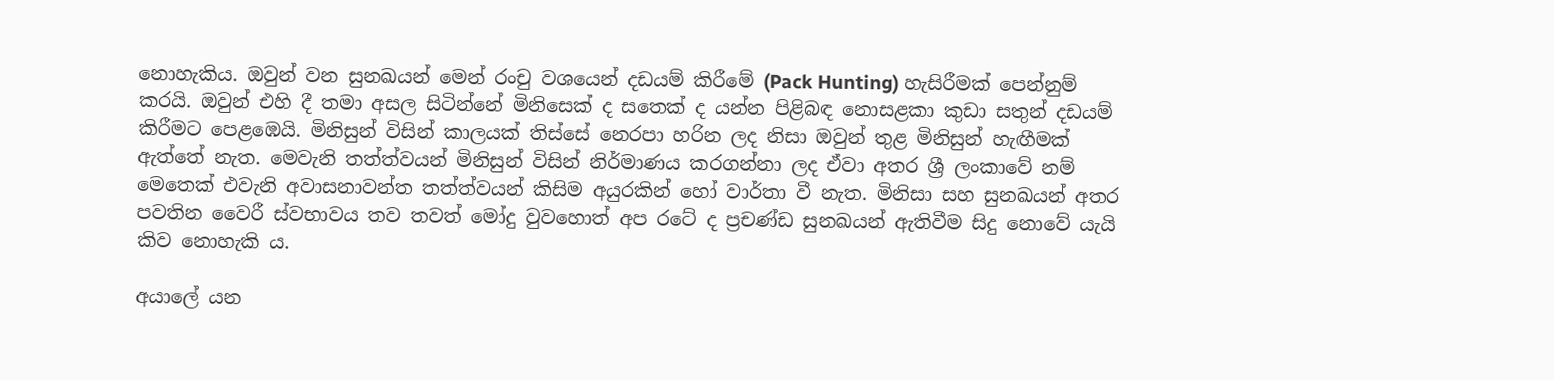නොහැකිය. ඔවුන් වන සුනඛයන් මෙන් රංචු වශයෙන් දඩයම් කිරීමේ (Pack Hunting) හැසිරීමක් පෙන්නුම් කරයි. ඔවුන් එහි දී තමා අසල සිටින්නේ මිනිසෙක් ද සතෙක් ද යන්න පිළිබඳ නොසළකා කුඩා සතුන් දඩයම් කිරීමට පෙළඹෙයි. මිනිසුන් විසින් කාලයක් තිස්සේ නෙරපා හරින ලද නිසා ඔවුන් තුළ මිනිසුන් හැඟීමක් ඇත්තේ නැත. මෙවැනි තත්ත්වයන් මිනිසුන් විසින් නිර්මාණය කරගන්නා ලද ඒවා අතර ශ්‍රී ලංකාවේ නම් මෙතෙක් එවැනි අවාසනාවන්ත තත්ත්වයන් කිසිම අයුරකින් හෝ වාර්තා වී නැත. මිනිසා සහ සුනඛයන් අතර පවතින වෛරී ස්වභාවය තව තවත් මෝදු වුවහොත් අප රටේ ද ප්‍රචණ්ඩ සුනඛයන් ඇතිවීම සිදු නොවේ යැයි කිව නොහැකි ය.

අයාලේ යන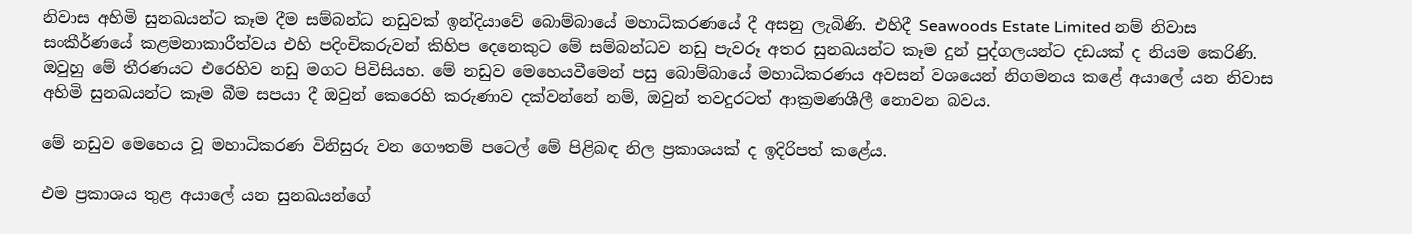නිවාස අහිමි සුනඛයන්ට කෑම දීම සම්බන්ධ නඩුවක් ඉන්දියාවේ බොම්බායේ මහාධිකරණයේ දී අසනු ලැබිණි. එහිදී Seawoods Estate Limited නම් නිවාස සංකීර්ණයේ කළමනාකාරීත්වය එහි පදිංචිකරුවන් කිහිප දෙනෙකුට මේ සම්බන්ධව නඩු පැවරූ අතර සුනඛයන්ට කෑම දුන් පුද්ගලයන්ට දඩයක් ද නියම කෙරිණි. ඔවුහු මේ තීරණයට එරෙහිව නඩු මගට පිවිසියහ. මේ නඩුව මෙහෙයවීමෙන් පසු බොම්බායේ මහාධිකරණය අවසන් වශයෙන් නිගමනය කළේ අයාලේ යන නිවාස අහිමි සුනඛයන්ට කෑම බීම සපයා දී ඔවුන් කෙරෙහි කරුණාව දක්වන්නේ නම්, ඔවුන් තවදුරටත් ආක්‍රමණශීලී නොවන බවය.

මේ නඩුව මෙහෙය වූ මහාධිකරණ විනිසුරු වන ගෞතම් පටෙල් මේ පිළිබඳ නිල ප්‍රකාශයක් ද ඉදිරිපත් කළේය.

එම ප්‍රකාශය තුළ අයාලේ යන සුනඛයන්ගේ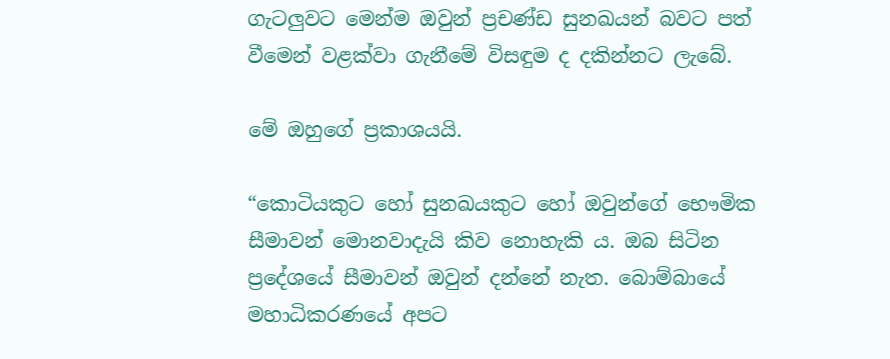ගැටලුවට මෙන්ම ඔවුන් ප්‍රචණ්ඩ සුනඛයන් බවට පත් වීමෙන් වළක්වා ගැනීමේ විසඳුම ද දකින්නට ලැබේ.

මේ ඔහුගේ ප්‍රකාශයයි.

“කොටියකුට හෝ සුනඛයකුට හෝ ඔවුන්ගේ භෞමික සීමාවන් මොනවාදැයි කිව නොහැකි ය. ඔබ සිටින ප්‍රදේශයේ සීමාවන් ඔවුන් දන්නේ නැත. බොම්බායේ මහාධිකරණයේ අපට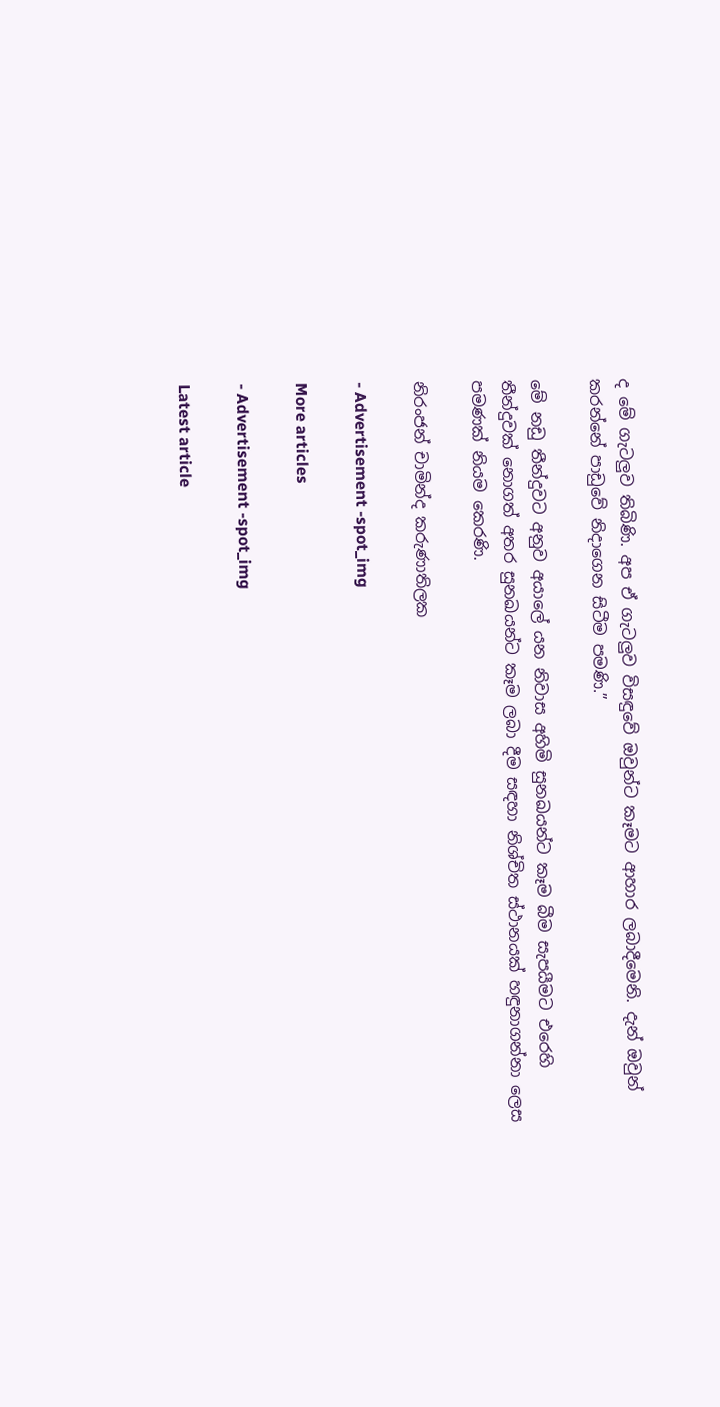ද මේ ගැටලුව තිබිණි. අප ඒ ගැටලුව විසඳුවේ ඔවුන්ට කෑමට ආහාර ලබාදීමෙනි. දැන් ඔවුන් කරන්නේ පාඩුවේ නිදාගෙන සිටීම පමණි.”

මේ නඩු තීන්දුවට අනුව අයාලේ යන නිවාස අහිමි සුනඛයන්ට කෑම බීම සැපයීමට එරෙහි තීන්දුවක් නොගත් අතර සුනඛයන්ට කෑම ලබා දීම සඳහා නිශ්චිත ස්ථානයක් හඳුනාගන්නා ලෙස පමණක් නියම කෙරණි.

නිරංජන් චාමින්ද කරුණාතිලක

- Advertisement -spot_img

More articles

- Advertisement -spot_img

Latest article